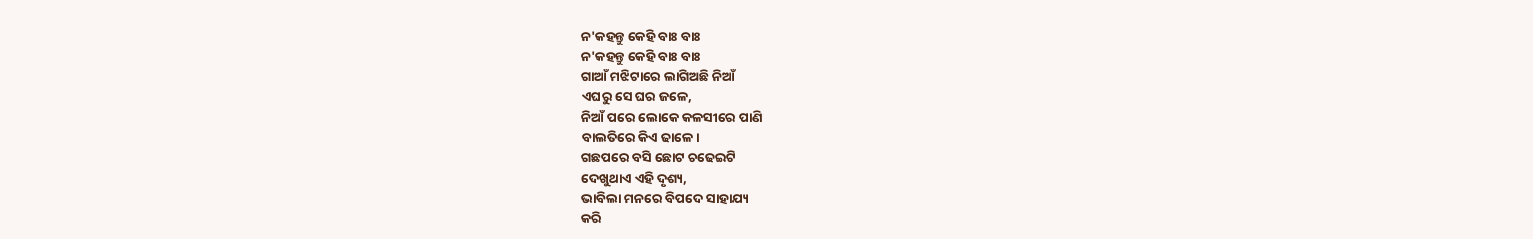ନ'କହନ୍ତୁ କେହି ବାଃ ବାଃ
ନ'କହନ୍ତୁ କେହି ବାଃ ବାଃ
ଗାଆଁ ମଝିଟାରେ ଲାଗିଅଛି ନିଆଁ
ଏଘରୁ ସେ ଘର ଜଳେ,
ନିଆଁ ପରେ ଲୋକେ କଳସୀରେ ପାଣି
ବାଲତିରେ କିଏ ଢାଳେ।
ଗଛପରେ ବସି ଛୋଟ ଚଢେଇଟି
ଦେଖୁଥାଏ ଏହି ଦୃଶ୍ୟ,
ଭାବିଲା ମନରେ ବିପଦେ ସାହାଯ୍ୟ
କରି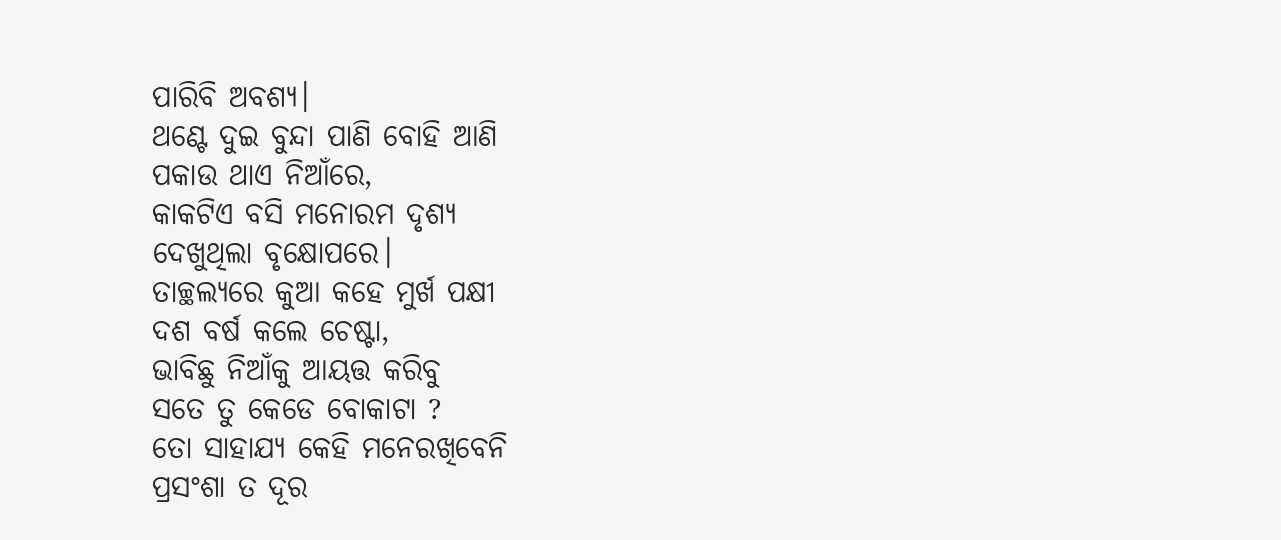ପାରିବି ଅବଶ୍ୟ।
ଥଣ୍ଟେ ଦୁଇ ବୁନ୍ଦା ପାଣି ବୋହି ଆଣି
ପକାଉ ଥାଏ ନିଆଁରେ,
କାକଟିଏ ବସି ମନୋରମ ଦୃଶ୍ୟ
ଦେଖୁଥିଲା ବୃକ୍ଷୋପରେ।
ତାଚ୍ଛଲ୍ୟରେ କୁଆ କହେ ମୁର୍ଖ ପକ୍ଷୀ
ଦଶ ବର୍ଷ କଲେ ଚେଷ୍ଟା,
ଭାବିଛୁ ନିଆଁକୁ ଆୟତ୍ତ କରିବୁ
ସତେ ତୁ କେଡେ ବୋକାଟା ?
ତୋ ସାହାଯ୍ୟ କେହି ମନେରଖିବେନି
ପ୍ରସଂଶା ତ ଦୂର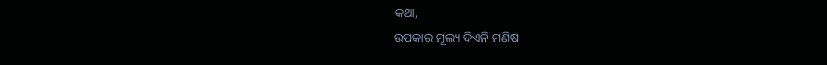କଥା,
ଉପକାର ମୂଲ୍ୟ ଦିଏନି ମଣିଷ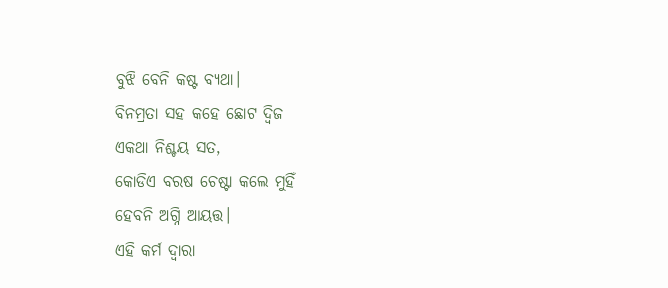ବୁଝି ବେନି କଷ୍ଟ ବ୍ୟଥା।
ବିନମ୍ରତା ସହ କହେ ଛୋଟ ଦ୍ଵିଜ
ଏକଥା ନିଶ୍ଚୟ ସତ,
କୋଡିଏ ବରଷ ଚେଷ୍ଟା କଲେ ମୁହିଁ
ହେବନି ଅଗ୍ନି ଆୟତ୍ତ।
ଏହି କର୍ମ ଦ୍ଵାରା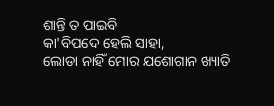ଶାନ୍ତି ତ ପାଇବି
କା'ବିପଦେ ହେଲି ସାହା,
ଲୋଡା ନାହିଁ ମୋର ଯଶୋଗାନ ଖ୍ୟାତି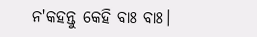ନ'କହନ୍ତୁ କେହି ବାଃ ବାଃ।